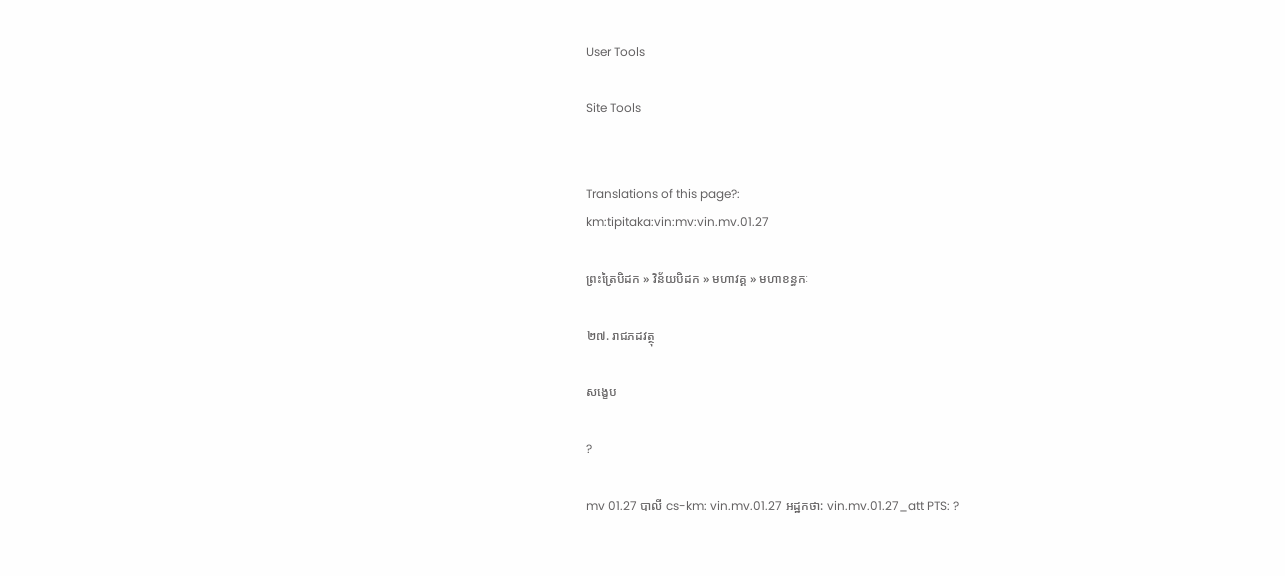User Tools

Site Tools


Translations of this page?:
km:tipitaka:vin:mv:vin.mv.01.27

ព្រះត្រៃបិដក » វិន័យបិដក » មហាវគ្គ » មហាខន្ធកៈ

២៧. រាជភដវត្ថុ

សង្ខេប

?

mv 01.27 បាលី cs-km: vin.mv.01.27 អដ្ឋកថា: vin.mv.01.27_att PTS: ?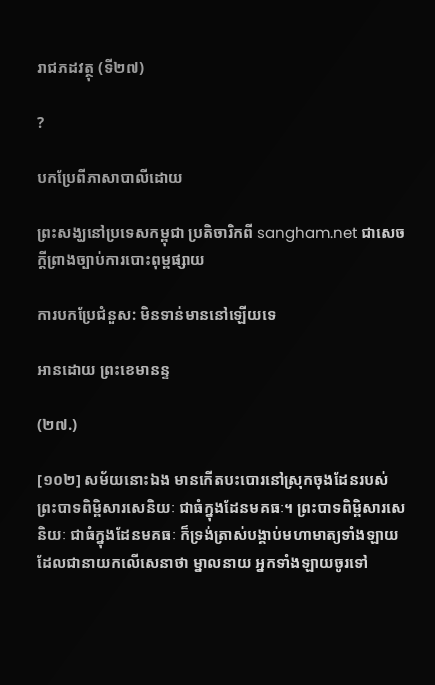រាជភដវត្ថុ (ទី២៧)

?

បកប្រែពីភាសាបាលីដោយ

ព្រះសង្ឃនៅប្រទេសកម្ពុជា ប្រតិចារិកពី sangham.net ជាសេចក្តីព្រាងច្បាប់ការបោះពុម្ពផ្សាយ

ការបកប្រែជំនួស: មិនទាន់មាននៅឡើយទេ

អានដោយ ព្រះខេមានន្ទ

(២៧.)

[១០២] សម័យនោះឯង មានកើតបះបោរនៅស្រុកចុងដែនរបស់ព្រះបាទពិម្ពិសារសេនិយៈ ជាធំក្នុងដែនមគធៈ។ ព្រះបាទពិម្ពិសារសេនិយៈ ជាធំក្នុងដែនមគធៈ ក៏ទ្រង់ត្រាស់បង្គាប់មហាមាត្យទាំងឡាយដែលជានាយកលើសេនាថា ម្នាលនាយ អ្នកទាំងឡាយចូរទៅ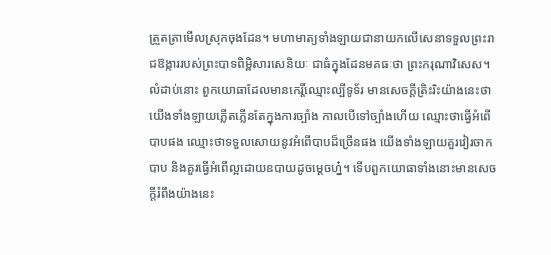ត្រួតត្រាមើលស្រុកចុងដែន។ មហាមាត្យទាំងឡាយជានាយកលើសេនាទទួលព្រះរាជឱង្ការរបស់ព្រះបាទពិម្ពិសារសេនិយៈ ជាធំក្នុងដែនមគធៈថា ព្រះករុណាវិសេស។ លំដាប់នោះ ពួកយោធាដែលមានកេរ្តិ៍ឈ្មោះល្បីទូទ័រ មានសេចក្តីត្រិះរិះយ៉ាងនេះថា យើងទាំងឡាយភ្លើតភ្លើនតែក្នុងការច្បាំង កាលបើទៅច្បាំងហើយ ឈ្មោះថាធ្វើអំពើបាបផង ឈ្មោះថាទទួលសោយនូវអំពើបាបដ៏ច្រើនផង យើងទាំងឡាយគួរវៀរចាកបាប និងគួរធ្វើអំពើល្អដោយឧបាយដូចម្តេចហ្ន៎។ ទើបពួកយោធាទាំងនោះមានសេចក្តីរំពឹងយ៉ាងនេះ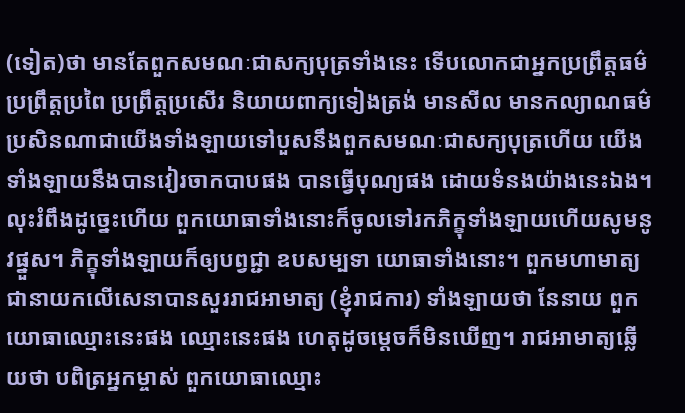(ទៀត)ថា មានតែពួកសមណៈជាសក្យបុត្រទាំងនេះ ទើបលោកជាអ្នកប្រព្រឹត្តធម៌ ប្រព្រឹត្តប្រពៃ ប្រព្រឹត្តប្រសើរ និយាយពាក្យទៀងត្រង់ មានសីល មានកល្យាណធម៌ ប្រសិនណាជាយើងទាំងឡាយទៅបួសនឹងពួកសមណៈជាសក្យបុត្រហើយ យើងទាំងឡាយនឹងបានវៀរចាកបាបផង បានធ្វើបុណ្យផង ដោយទំនងយ៉ាងនេះឯង។ លុះរំពឹងដូច្នេះហើយ ពួកយោធាទាំងនោះក៏ចូលទៅរកភិក្ខុទាំងឡាយហើយសូមនូវផ្នួស។ ភិក្ខុទាំងឡាយក៏ឲ្យបព្វជ្ជា ឧបសម្បទា យោធាទាំងនោះ។ ពួកមហាមាត្យ ជានាយកលើសេនាបានសួររាជអាមាត្យ (ខ្ញុំរាជការ) ទាំងឡាយថា នែនាយ ពួកយោធាឈ្មោះនេះផង ឈ្មោះនេះផង ហេតុដូចម្តេចក៏មិនឃើញ។ រាជអាមាត្យឆ្លើយថា បពិត្រអ្នកម្ចាស់ ពួកយោធាឈ្មោះ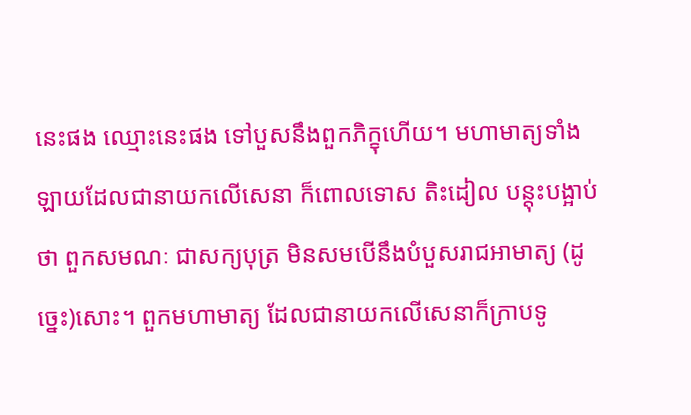នេះផង ឈ្មោះនេះផង ទៅបួសនឹងពួកភិក្ខុហើយ។ មហាមាត្យទាំងឡាយដែលជានាយកលើសេនា ក៏ពោលទោស តិះដៀល បន្តុះបង្អាប់ថា ពួកសមណៈ ជាសក្យបុត្រ មិនសមបើនឹងបំបួសរាជអាមាត្យ (ដូច្នេះ)សោះ។ ពួកមហាមាត្យ ដែលជានាយកលើសេនាក៏ក្រាបទូ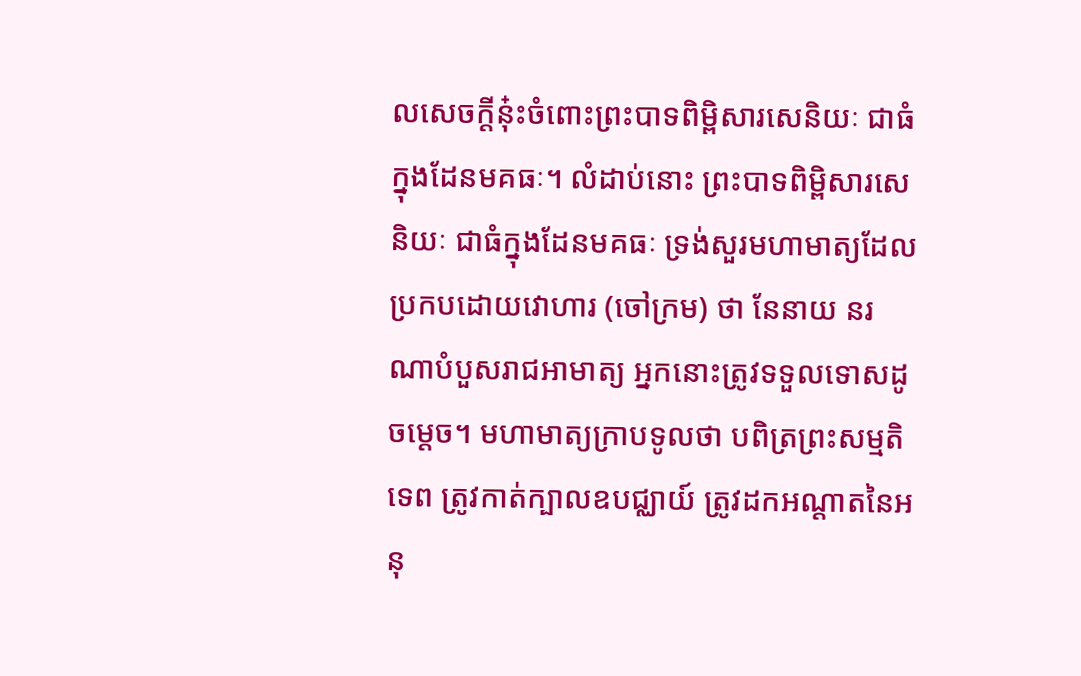លសេចក្តីនុ៎ះចំពោះព្រះបាទពិម្ពិសារសេនិយៈ ជាធំក្នុងដែនមគធៈ។ លំដាប់នោះ ព្រះបាទពិម្ពិសារសេនិយៈ ជាធំក្នុងដែនមគធៈ ទ្រង់សួរមហាមាត្យដែលប្រកបដោយវោហារ (ចៅក្រម) ថា នែនាយ នរណាបំបួសរាជអាមាត្យ អ្នកនោះត្រូវទទួលទោសដូចម្តេច។ មហាមាត្យក្រាបទូលថា បពិត្រព្រះសម្មតិទេព ត្រូវកាត់ក្បាលឧបជ្ឈាយ៍ ត្រូវដកអណ្តាតនៃអនុ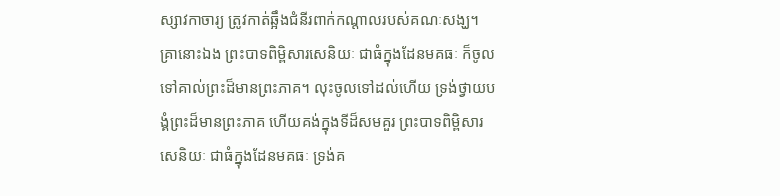ស្សាវកាចារ្យ ត្រូវកាត់ឆ្អឹងជំនីរពាក់កណ្តាលរបស់គណៈសង្ឃ។ គ្រានោះឯង ព្រះបាទពិម្ពិសារសេនិយៈ ជាធំក្នុងដែនមគធៈ ក៏ចូលទៅគាល់ព្រះដ៏មានព្រះភាគ។ លុះចូលទៅដល់ហើយ ទ្រង់ថ្វាយបង្គំព្រះដ៏មានព្រះភាគ ហើយគង់ក្នុងទីដ៏សមគួរ ព្រះបាទពិម្ពិសារសេនិយៈ ជាធំក្នុងដែនមគធៈ ទ្រង់គ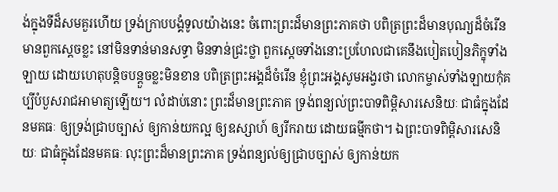ង់ក្នុងទីដ៏សមគួរហើយ ទ្រង់ក្រាបបង្គំទូលយ៉ាងនេះ ចំពោះព្រះដ៏មានព្រះភាគថា បពិត្រព្រះដ៏មានបុណ្យដ៏ចំរើន មានពួកស្តេចខ្លះ នៅមិនទាន់មានសទ្ធា មិនទាន់ជ្រះថ្លា ពួកស្តេចទាំងនោះប្រហែលជាគេនឹងបៀតបៀនភិក្ខុទាំងឡាយ ដោយហេតុបន្តិចបន្តួចខ្លះមិនខាន បពិត្រព្រះអង្គដ៏ចំរើន ខ្ញុំព្រះអង្គសូមអង្វរថា លោកម្ចាស់ទាំងឡាយកុំគប្បីបំបួសរាជអាមាត្យឡើយ។ លំដាប់នោះ ព្រះដ៏មានព្រះភាគ ទ្រង់ពន្យល់ព្រះបាទពិម្ពិសារសេនិយៈ ជាធំក្នុងដែនមគធៈ ឲ្យទ្រង់ជ្រាបច្បាស់ ឲ្យកាន់យកល្អ ឲ្យឧស្សាហ៍ ឲ្យរីករាយ ដោយធម្មីកថា។ ឯព្រះបាទពិម្ពិសារសេនិយៈ ជាធំក្នុងដែនមគធៈ លុះព្រះដ៏មានព្រះភាគ ទ្រង់ពន្យល់ឲ្យជ្រាបច្បាស់ ឲ្យកាន់យក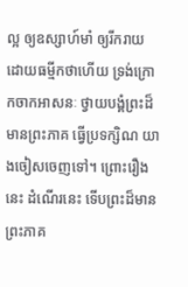ល្អ ឲ្យឧស្សាហ៍មាំ ឲ្យរីករាយដោយធម្មីកថាហើយ ទ្រង់ក្រោកចាកអាសនៈ ថ្វាយបង្គំព្រះដ៏មានព្រះភាគ ធ្វើប្រទក្សិណ យាងចៀសចេញទៅ។ ព្រោះរឿងនេះ ដំណើរនេះ ទើបព្រះដ៏មានព្រះភាគ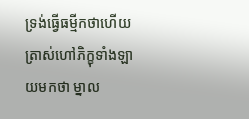ទ្រង់ធ្វើធម្មីកថាហើយ ត្រាស់ហៅភិក្ខុទាំងឡាយមកថា ម្នាល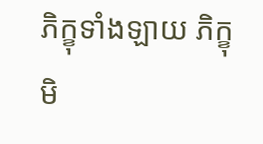ភិក្ខុទាំងឡាយ ភិក្ខុមិ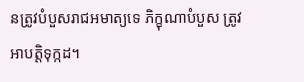នត្រូវបំបួសរាជអមាត្យទេ ភិក្ខុណាបំបួស ត្រូវអាបត្តិទុក្កដ។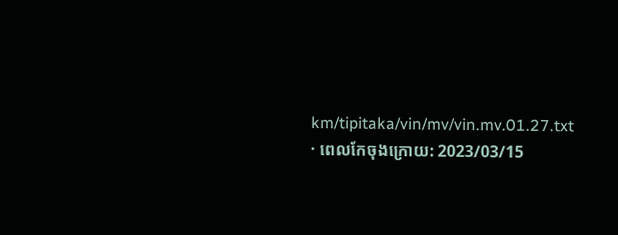km/tipitaka/vin/mv/vin.mv.01.27.txt · ពេលកែចុងក្រោយ: 2023/03/15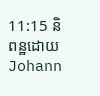11:15 និពន្ឋដោយ Johann